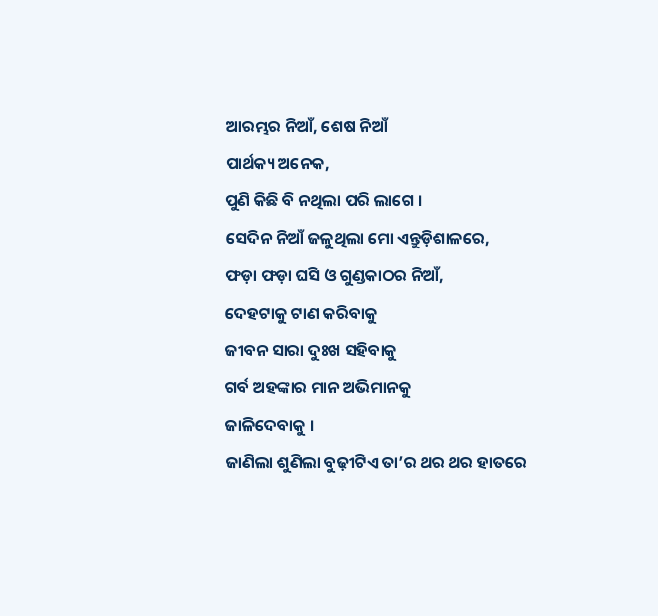ଆରମ୍ଭର ନିଆଁ, ଶେଷ ନିଆଁ
ପାର୍ଥକ୍ୟ ଅନେକ,
ପୁଣି କିଛି ବି ନଥିଲା ପରି ଲାଗେ ।
ସେଦିନ ନିଆଁ ଜଳୁଥିଲା ମୋ ଏନ୍ତୁଡ଼ିଶାଳରେ,
ଫଡ଼ା ଫଡ଼ା ଘସି ଓ ଗୁଣ୍ଡକାଠର ନିଆଁ,
ଦେହଟାକୁ ଟାଣ କରିବାକୁ
ଜୀବନ ସାରା ଦୁଃଖ ସହିବାକୁ
ଗର୍ବ ଅହଙ୍କାର ମାନ ଅଭିମାନକୁ
ଜାଳିଦେବାକୁ ।
ଜାଣିଲା ଶୁଣିଲା ବୁଢ଼ୀଟିଏ ତା’ର ଥର ଥର ହାତରେ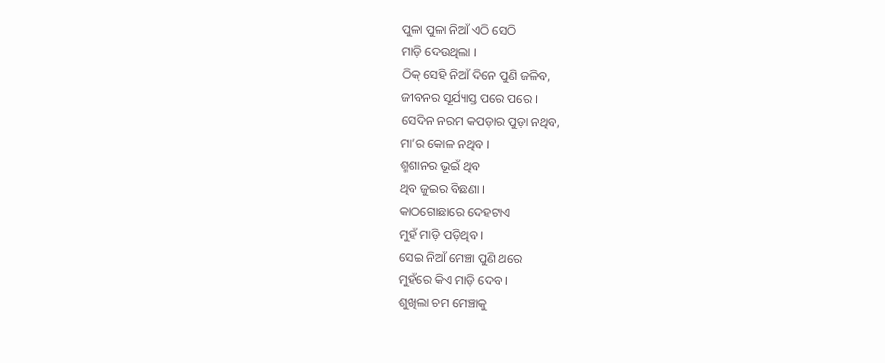ପୁଳା ପୁଳା ନିଆଁ ଏଠି ସେଠି
ମାଡ଼ି ଦେଉଥିଲା ।
ଠିକ୍ ସେହି ନିଆଁ ଦିନେ ପୁଣି ଜଳିବ,
ଜୀବନର ସୂର୍ଯ୍ୟାସ୍ତ ପରେ ପରେ ।
ସେଦିନ ନରମ କପଡ଼ାର ପୁଡ଼ା ନଥିବ,
ମା’ର କୋଳ ନଥିବ ।
ଶ୍ମଶାନର ଭୂଇଁ ଥିବ
ଥିବ ଜୁଇର ବିଛଣା ।
କାଠଗୋଛାରେ ଦେହଟାଏ
ମୁହଁ ମାଡ଼ି ପଡ଼ିଥିବ ।
ସେଇ ନିଆଁ ମେଞ୍ଚା ପୁଣି ଥରେ
ମୁହଁରେ କିଏ ମାଡ଼ି ଦେବ ।
ଶୁଖିଲା ଚମ ମେଞ୍ଚାକୁ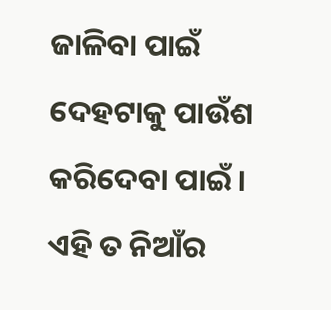ଜାଳିବା ପାଇଁ
ଦେହଟାକୁ ପାଉଁଶ କରିଦେବା ପାଇଁ ।
ଏହି ତ ନିଆଁର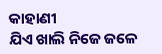କାହାଣୀ
ଯିଏ ଖାଲି ନିଜେ ଜଳେ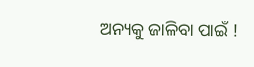ଅନ୍ୟକୁ ଜାଳିବା ପାଇଁ !